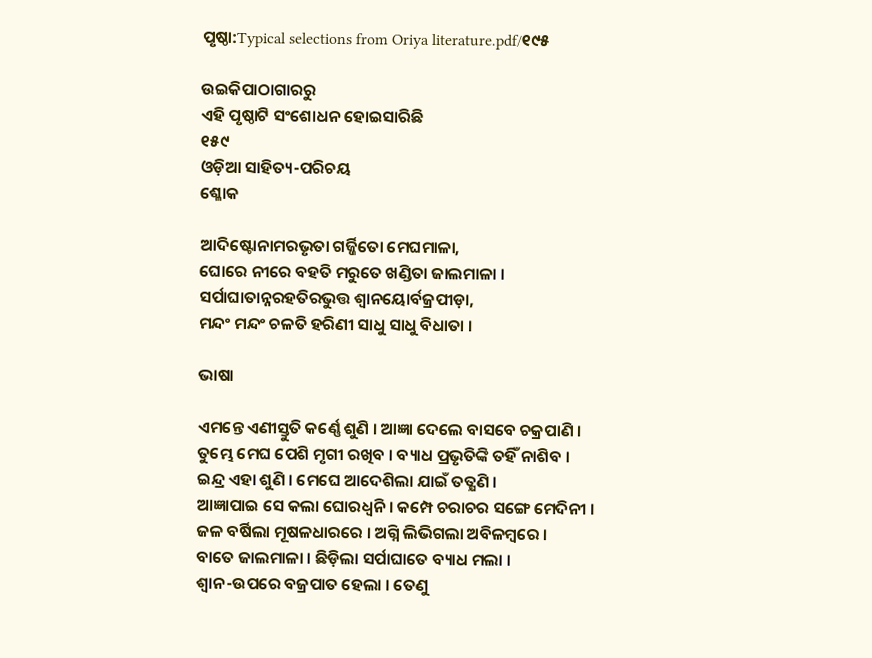ପୃଷ୍ଠା:Typical selections from Oriya literature.pdf/୧୯୫

ଉଇକିପାଠାଗାର‌ରୁ
ଏହି ପୃଷ୍ଠାଟି ସଂଶୋଧନ ହୋଇସାରିଛି
୧୫୯
ଓଡ଼ିଆ ସାହିତ୍ୟ-ପରିଚୟ
ଶ୍ଳୋକ

ଆଦିଷ୍ଟୋନାମରଭୃତା ଗର୍ଜ୍ଜିତୋ ମେଘମାଳା,
ଘୋରେ ନୀରେ ବହତି ମରୁତେ ଖଣ୍ଡିତା ଜାଲମାଳା ।
ସର୍ପାଘାତାନ୍ନରହତିରଭୁତ୍ତ ଶ୍ୱାନୟୋର୍ବଜ୍ରପୀଡ଼ା,
ମନ୍ଦଂ ମନ୍ଦଂ ଚଳତି ହରିଣୀ ସାଧୁ ସାଧୁ ବିଧାତା ।

ଭାଷା

ଏମନ୍ତେ ଏଣୀସ୍ତୁତି କର୍ଣ୍ଣେ ଶୁଣି । ଆଜ୍ଞା ଦେଲେ ବାସବେ ଚକ୍ରପାଣି ।
ତୁମ୍ଭେ ମେଘ ପେଶି ମୃଗୀ ରଖିବ । ବ୍ୟାଧ ପ୍ରଭୃତିଙ୍କି ତହିଁ ନାଶିବ ।
ଇନ୍ଦ୍ର ଏହା ଶୁଣି । ମେଘେ ଆଦେଶିଲା ଯାଇଁ ତତ୍କ୍ଷଣି ।
ଆଜ୍ଞାପାଇ ସେ କଲା ଘୋରଧ୍ୱନି । କମ୍ପେ ଚରାଚର ସଙ୍ଗେ ମେଦିନୀ ।
ଜଳ ବର୍ଷିଲା ମୂଷଳଧାରରେ । ଅଗ୍ନି ଲିଭିଗଲା ଅବିଳମ୍ବରେ ।
ବାତେ ଜାଲମାଳା । ଛିଡ଼ିଲା ସର୍ପାଘାତେ ବ୍ୟାଧ ମଲା ।
ଶ୍ୱାନ-ଉପରେ ବଜ୍ରପାତ ହେଲା । ତେଣୁ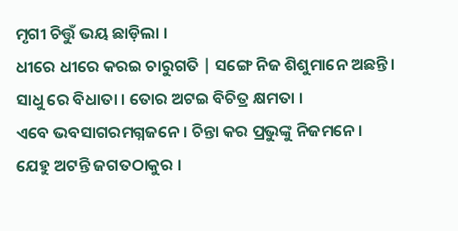ମୃଗୀ ଚିତ୍ତୁଁ ଭୟ ଛାଡ଼ିଲା ।
ଧୀରେ ଧୀରେ କରଇ ଚାରୁଗତି | ସଙ୍ଗେ ନିଜ ଶିଶୁମାନେ ଅଛନ୍ତି ।
ସାଧୁ ରେ ବିଧାତା । ତୋର ଅଟଇ ବିଚିତ୍ର କ୍ଷମତା ।
ଏବେ ଭବସାଗରମଗ୍ନଜନେ । ଚିନ୍ତା କର ପ୍ରଭୁଙ୍କୁ ନିଜମନେ ।
ଯେହୁ ଅଟନ୍ତି ଜଗତଠାକୁର ।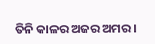ତିନି କାଳର ଅଜର ଅମର ।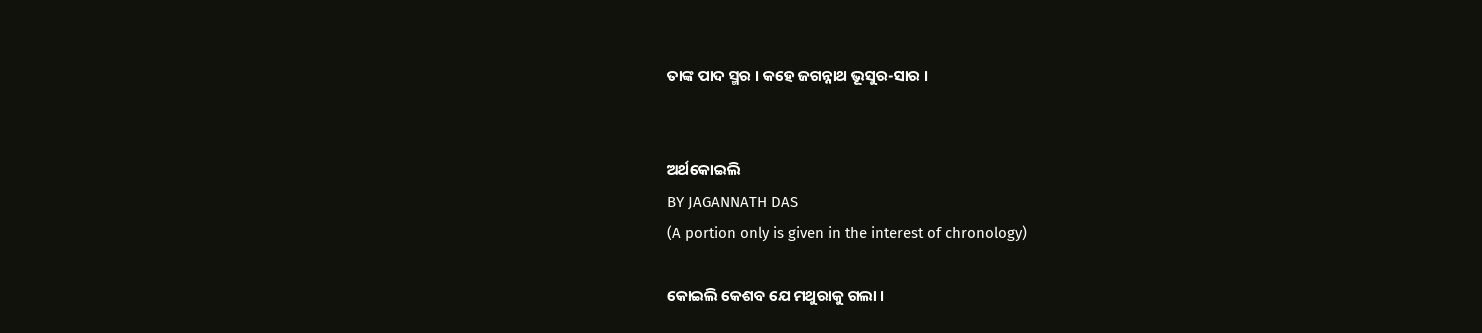ତାଙ୍କ ପାଦ ସ୍ମର । କହେ ଜଗନ୍ନାଥ ଭୂସୁର-ସାର ।


ଅର୍ଥକୋଇଲି
BY JAGANNATH DAS
(A portion only is given in the interest of chronology)

କୋଇଲି କେଶବ ଯେ ମଥୁରାକୁ ଗଲା ।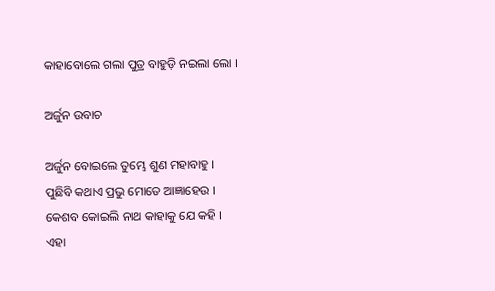କାହାବୋଲେ ଗଲା ପୁତ୍ର ବାହୁଡ଼ି ନଇଲା ଲୋ ।

ଅର୍ଜୁନ ଉବାଚ

ଅର୍ଜୁନ ବୋଇଲେ ତୁମ୍ଭେ ଶୁଣ ମହାବାହୁ ।
ପୁଛିବି କଥାଏ ପ୍ରଭୁ ମୋତେ ଆଜ୍ଞାହେଉ ।
କେଶବ କୋଇଲି ନାଥ କାହାକୁ ଯେ କହି ।
ଏହା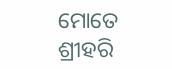ମୋତେ ଶ୍ରୀହରି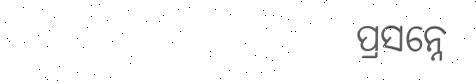ପ୍ରସନ୍ନେ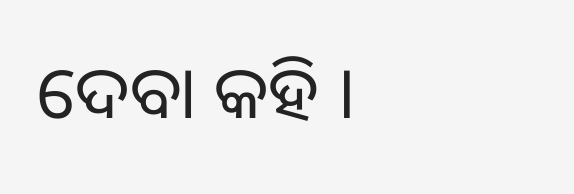ଦେବା କହି ।